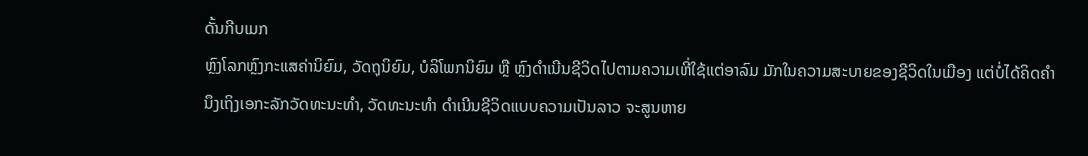ດັ້ນກີບເມກ
ຫຼົງໂລກຫຼົງກະແສຄ່ານິຍົມ, ວັດຖຸນິຍົມ, ບໍລິໂພກນິຍົມ ຫຼື ຫຼົງດຳເນີນຊີວິດໄປຕາມຄວາມເຫີ່ໃຊ້ແຕ່ອາລົມ ມັກໃນຄວາມສະບາຍຂອງຊີວິດໃນເມືອງ ແຕ່ບໍ່ໄດ້ຄິດຄຳນຶງເຖິງເອກະລັກວັດທະນະທຳ, ວັດທະນະທຳ ດຳເນີນຊີວິດແບບຄວາມເປັນລາວ ຈະສູນຫາຍ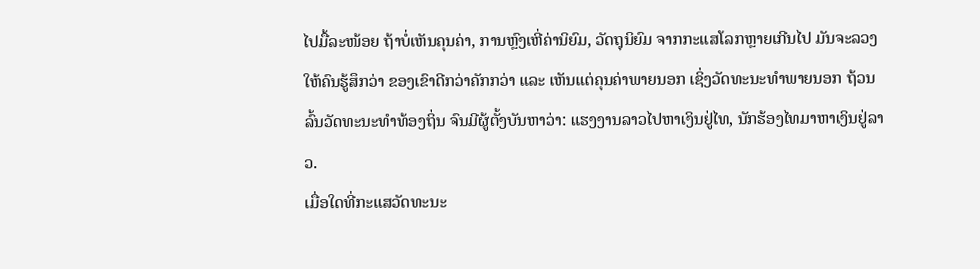ໄປມື້ລະໜ້ອຍ ຖ້າບໍ່ເຫັນຄຸນຄ່າ, ການຫຼົງເຫີ່ຄ່ານິຍົມ, ວັດຖຸນິຍົມ ຈາກກະແສໂລກຫຼາຍເກີນໄປ ມັນຈະລວງໃຫ້ຄົນຮູ້ສຶກວ່າ ຂອງເຂົາດີກວ່າຄັກກວ່າ ແລະ ເຫັນແຕ່ຄຸນຄ່າພາຍນອກ ເຊິ່ງວັດທະນະທຳພາຍນອກ ຖ້ວນລົ້ນວັດທະນະທຳທ້ອງຖິ່ນ ຈົນມີຜູ້ຕັ້ງບັນຫາວ່າ: ແຮງງານລາວໄປຫາເງິນຢູ່ໄທ, ນັກຮ້ອງໄທມາຫາເງິນຢູ່ລາວ.
ເມື່ອໃດທີ່ກະແສວັດທະນະ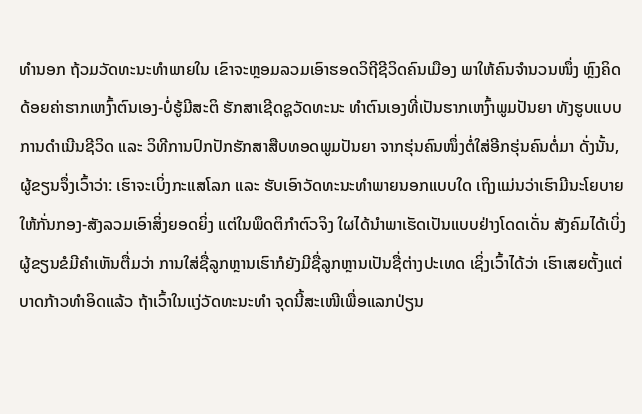ທຳນອກ ຖ້ວມວັດທະນະທຳພາຍໃນ ເຂົາຈະຫຼອມລວມເອົາຮອດວິຖີຊີວິດຄົນເມືອງ ພາໃຫ້ຄົນຈຳນວນໜຶ່ງ ຫຼົງຄິດດ້ອຍຄ່າຮາກເຫງົ້າຕົນເອງ-ບໍ່ຮູ້ມີສະຕິ ຮັກສາເຊີດຊູວັດທະນະ ທຳຕົນເອງທີ່ເປັນຮາກເຫງົ້າພູມປັນຍາ ທັງຮູບແບບການດຳເນີນຊີວິດ ແລະ ວິທີການປົກປັກຮັກສາສືບທອດພູມປັນຍາ ຈາກຮຸ່ນຄົນໜຶ່ງຕໍ່ໃສ່ອີກຮຸ່ນຄົນຕໍ່ມາ ດັ່ງນັ້ນ, ຜູ້ຂຽນຈຶ່ງເວົ້າວ່າ: ເຮົາຈະເບິ່ງກະແສໂລກ ແລະ ຮັບເອົາວັດທະນະທຳພາຍນອກແບບໃດ ເຖິງແມ່ນວ່າເຮົາມີນະໂຍບາຍໃຫ້ກັ່ນກອງ-ສັງລວມເອົາສິ່ງຍອດຍິ່ງ ແຕ່ໃນພຶດຕິກຳຕົວຈິງ ໃຜໄດ້ນຳພາເຮັດເປັນແບບຢ່າງໂດດເດັ່ນ ສັງຄົມໄດ້ເບິ່ງ ຜູ້ຂຽນຂໍມີຄຳເຫັນຕື່ມວ່າ ການໃສ່ຊື່ລູກຫຼານເຮົາກໍຍັງມີຊື່ລູກຫຼານເປັນຊື່ຕ່າງປະເທດ ເຊິ່ງເວົ້າໄດ້ວ່າ ເຮົາເສຍຕັ້ງແຕ່ບາດກ້າວທຳອິດແລ້ວ ຖ້າເວົ້າໃນແງ່ວັດທະນະທຳ ຈຸດນີ້ສະເໜີເພື່ອແລກປ່ຽນ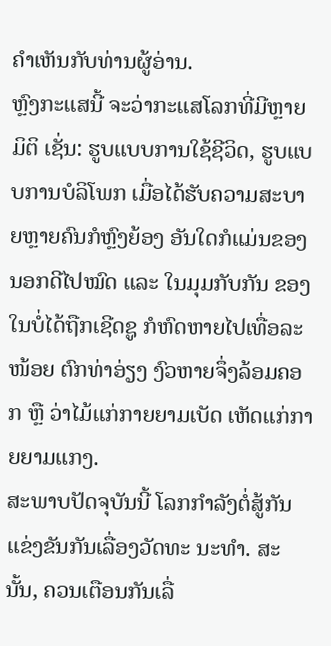ຄຳເຫັນກັບທ່ານຜູ້ອ່ານ.
ຫຼົງກະແສນີ້ ຈະວ່າກະແສໂລກທີ່ມີຫຼາຍມິຕິ ເຊັ່ນ: ຮູບແບບການໃຊ້ຊີວິດ, ຮູບແບບການບໍລິໂພກ ເມື່ອໄດ້ຮັບຄວາມສະບາຍຫຼາຍຄົນກໍຫຼົງຍ້ອງ ອັນໃດກໍແມ່ນຂອງນອກດີໄປໝົດ ແລະ ໃນມຸມກັບກັນ ຂອງໃນບໍ່ໄດ້ຖືກເຊີດຊູ ກໍຫົດຫາຍໄປເທື່ອລະໜ້ອຍ ຕົກທ່າອ່ຽງ ງົວຫາຍຈຶ່ງລ້ອມຄອກ ຫຼື ວ່າໄມ້ແກ່ກາຍຍາມເບັດ ເຫັດແກ່ກາຍຍາມແກງ.
ສະພາບປັດຈຸບັນນີ້ ໂລກກຳລັງຕໍ່ສູ້ກັນ ແຂ່ງຂັນກັນເລື່ອງວັດທະ ນະທຳ. ສະນັ້ນ, ຄວນເຕືອນກັນເລື່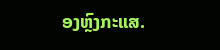ອງຫຼົງກະແສ.